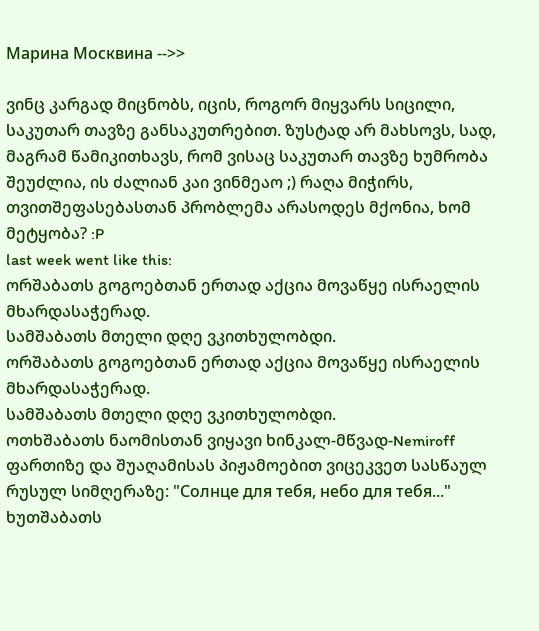Марина Москвина -->>

ვინც კარგად მიცნობს, იცის, როგორ მიყვარს სიცილი, საკუთარ თავზე განსაკუთრებით. ზუსტად არ მახსოვს, სად, მაგრამ წამიკითხავს, რომ ვისაც საკუთარ თავზე ხუმრობა შეუძლია, ის ძალიან კაი ვინმეაო ;) რაღა მიჭირს, თვითშეფასებასთან პრობლემა არასოდეს მქონია, ხომ მეტყობა? :P
last week went like this:
ორშაბათს გოგოებთან ერთად აქცია მოვაწყე ისრაელის მხარდასაჭერად.
სამშაბათს მთელი დღე ვკითხულობდი.
ორშაბათს გოგოებთან ერთად აქცია მოვაწყე ისრაელის მხარდასაჭერად.
სამშაბათს მთელი დღე ვკითხულობდი.
ოთხშაბათს ნაომისთან ვიყავი ხინკალ-მწვად-Nemiroff ფართიზე და შუაღამისას პიჟამოებით ვიცეკვეთ სასწაულ რუსულ სიმღერაზე: "Солнце для тебя, небо для тебя..."
ხუთშაბათს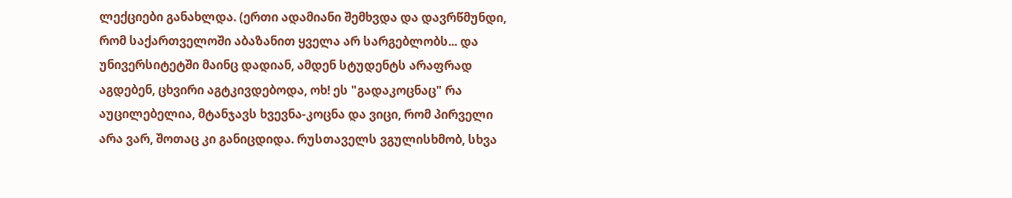ლექციები განახლდა. (ერთი ადამიანი შემხვდა და დავრწმუნდი, რომ საქართველოში აბაზანით ყველა არ სარგებლობს... და უნივერსიტეტში მაინც დადიან, ამდენ სტუდენტს არაფრად აგდებენ, ცხვირი აგტკივდებოდა, ოხ! ეს "გადაკოცნაც" რა აუცილებელია, მტანჯავს ხვევნა-კოცნა და ვიცი, რომ პირველი არა ვარ, შოთაც კი განიცდიდა. რუსთაველს ვგულისხმობ, სხვა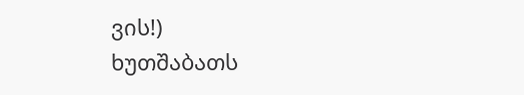ვის!)
ხუთშაბათს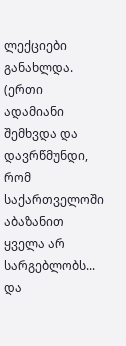ლექციები განახლდა. (ერთი ადამიანი შემხვდა და დავრწმუნდი, რომ საქართველოში აბაზანით ყველა არ სარგებლობს... და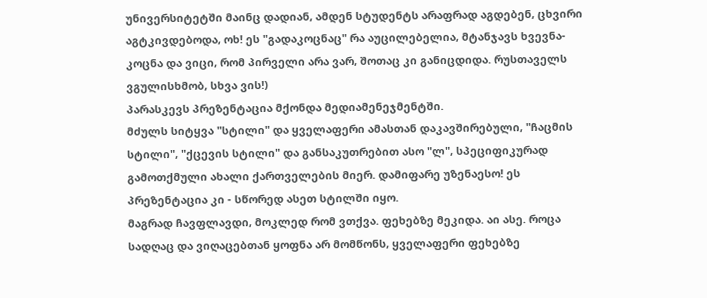უნივერსიტეტში მაინც დადიან, ამდენ სტუდენტს არაფრად აგდებენ, ცხვირი აგტკივდებოდა, ოხ! ეს "გადაკოცნაც" რა აუცილებელია, მტანჯავს ხვევნა-კოცნა და ვიცი, რომ პირველი არა ვარ, შოთაც კი განიცდიდა. რუსთაველს ვგულისხმობ, სხვა ვის!)
პარასკევს პრეზენტაცია მქონდა მედიამენეჯმენტში.
მძულს სიტყვა "სტილი" და ყველაფერი ამასთან დაკავშირებული, "ჩაცმის სტილი", "ქცევის სტილი" და განსაკუთრებით ასო "ლ", სპეციფიკურად გამოთქმული ახალი ქართველების მიერ. დამიფარე უზენაესო! ეს პრეზენტაცია კი - სწორედ ასეთ სტილში იყო.
მაგრად ჩავფლავდი, მოკლედ რომ ვთქვა. ფეხებზე მეკიდა. აი ასე. როცა სადღაც და ვიღაცებთან ყოფნა არ მომწონს, ყველაფერი ფეხებზე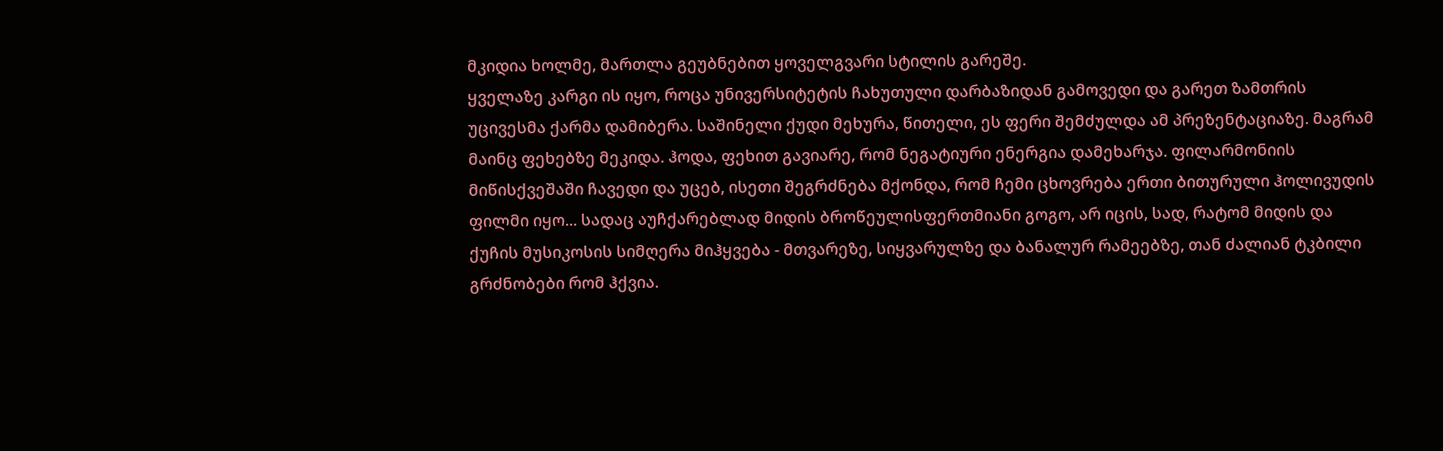მკიდია ხოლმე, მართლა გეუბნებით ყოველგვარი სტილის გარეშე.
ყველაზე კარგი ის იყო, როცა უნივერსიტეტის ჩახუთული დარბაზიდან გამოვედი და გარეთ ზამთრის უცივესმა ქარმა დამიბერა. საშინელი ქუდი მეხურა, წითელი, ეს ფერი შემძულდა ამ პრეზენტაციაზე. მაგრამ მაინც ფეხებზე მეკიდა. ჰოდა, ფეხით გავიარე, რომ ნეგატიური ენერგია დამეხარჯა. ფილარმონიის მიწისქვეშაში ჩავედი და უცებ, ისეთი შეგრძნება მქონდა, რომ ჩემი ცხოვრება ერთი ბითურული ჰოლივუდის ფილმი იყო... სადაც აუჩქარებლად მიდის ბროწეულისფერთმიანი გოგო, არ იცის, სად, რატომ მიდის და ქუჩის მუსიკოსის სიმღერა მიჰყვება - მთვარეზე, სიყვარულზე და ბანალურ რამეებზე, თან ძალიან ტკბილი გრძნობები რომ ჰქვია.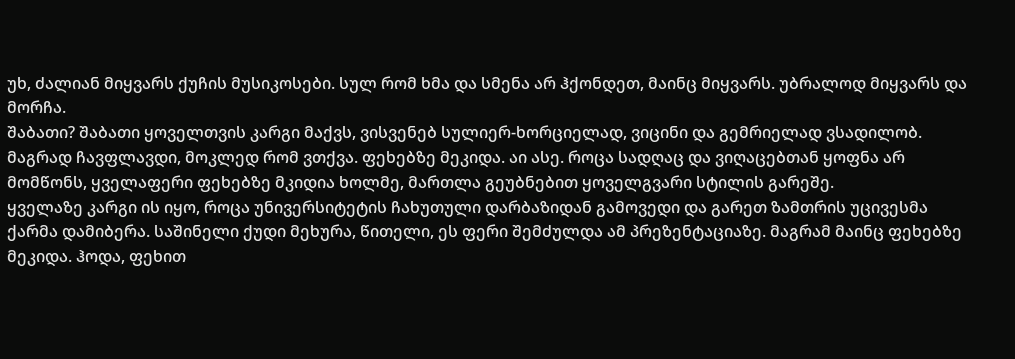უხ, ძალიან მიყვარს ქუჩის მუსიკოსები. სულ რომ ხმა და სმენა არ ჰქონდეთ, მაინც მიყვარს. უბრალოდ მიყვარს და მორჩა.
შაბათი? შაბათი ყოველთვის კარგი მაქვს, ვისვენებ სულიერ-ხორციელად, ვიცინი და გემრიელად ვსადილობ.
მაგრად ჩავფლავდი, მოკლედ რომ ვთქვა. ფეხებზე მეკიდა. აი ასე. როცა სადღაც და ვიღაცებთან ყოფნა არ მომწონს, ყველაფერი ფეხებზე მკიდია ხოლმე, მართლა გეუბნებით ყოველგვარი სტილის გარეშე.
ყველაზე კარგი ის იყო, როცა უნივერსიტეტის ჩახუთული დარბაზიდან გამოვედი და გარეთ ზამთრის უცივესმა ქარმა დამიბერა. საშინელი ქუდი მეხურა, წითელი, ეს ფერი შემძულდა ამ პრეზენტაციაზე. მაგრამ მაინც ფეხებზე მეკიდა. ჰოდა, ფეხით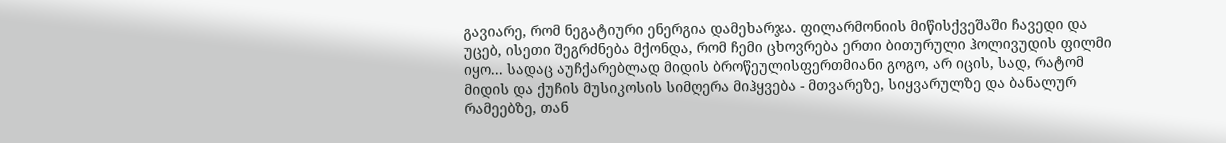გავიარე, რომ ნეგატიური ენერგია დამეხარჯა. ფილარმონიის მიწისქვეშაში ჩავედი და უცებ, ისეთი შეგრძნება მქონდა, რომ ჩემი ცხოვრება ერთი ბითურული ჰოლივუდის ფილმი იყო... სადაც აუჩქარებლად მიდის ბროწეულისფერთმიანი გოგო, არ იცის, სად, რატომ მიდის და ქუჩის მუსიკოსის სიმღერა მიჰყვება - მთვარეზე, სიყვარულზე და ბანალურ რამეებზე, თან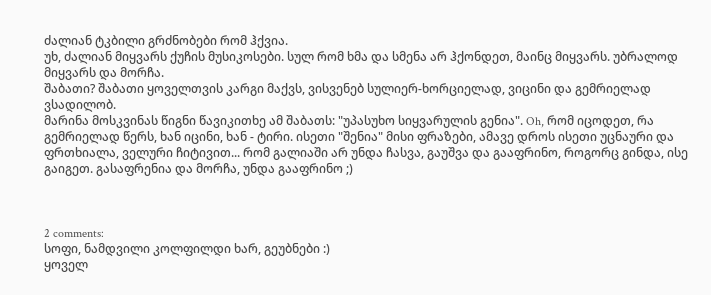ძალიან ტკბილი გრძნობები რომ ჰქვია.
უხ, ძალიან მიყვარს ქუჩის მუსიკოსები. სულ რომ ხმა და სმენა არ ჰქონდეთ, მაინც მიყვარს. უბრალოდ მიყვარს და მორჩა.
შაბათი? შაბათი ყოველთვის კარგი მაქვს, ვისვენებ სულიერ-ხორციელად, ვიცინი და გემრიელად ვსადილობ.
მარინა მოსკვინას წიგნი წავიკითხე ამ შაბათს: "უპასუხო სიყვარულის გენია". Oh, რომ იცოდეთ, რა გემრიელად წერს, ხან იცინი, ხან - ტირი. ისეთი "შენია" მისი ფრაზები, ამავე დროს ისეთი უცნაური და ფრთხიალა, ველური ჩიტივით... რომ გალიაში არ უნდა ჩასვა, გაუშვა და გააფრინო, როგორც გინდა, ისე გაიგეთ. გასაფრენია და მორჩა, უნდა გააფრინო ;)



2 comments:
სოფი, ნამდვილი კოლფილდი ხარ, გეუბნები :)
ყოველ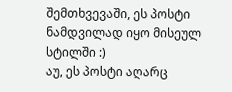შემთხვევაში, ეს პოსტი ნამდვილად იყო მისეულ სტილში :)
აუ, ეს პოსტი აღარც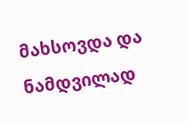მახსოვდა და ნამდვილად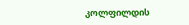კოლფილდის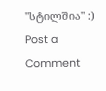"სტილშია" :)
Post a Comment